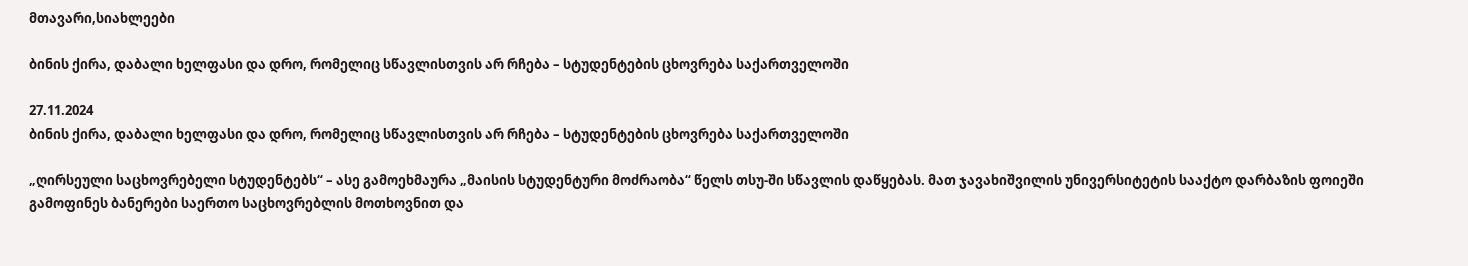მთავარი,სიახლეები

ბინის ქირა, დაბალი ხელფასი და დრო, რომელიც სწავლისთვის არ რჩება – სტუდენტების ცხოვრება საქართველოში

27.11.2024
ბინის ქირა, დაბალი ხელფასი და დრო, რომელიც სწავლისთვის არ რჩება – სტუდენტების ცხოვრება საქართველოში

„ღირსეული საცხოვრებელი სტუდენტებს“ – ასე გამოეხმაურა „მაისის სტუდენტური მოძრაობა“ წელს თსუ-ში სწავლის დაწყებას. მათ ჯავახიშვილის უნივერსიტეტის სააქტო დარბაზის ფოიეში გამოფინეს ბანერები საერთო საცხოვრებლის მოთხოვნით და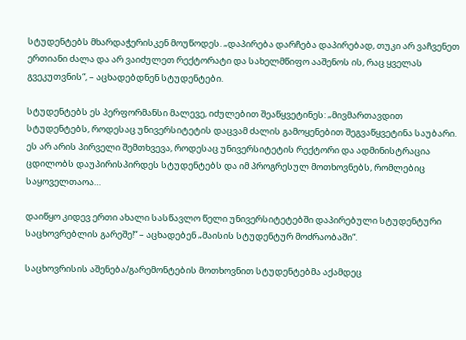სტუდენტებს მხარდაჭერისკენ მოუწოდეს. „დაპირება დარჩება დაპირებად, თუკი არ ვაჩვენეთ ერთიანი ძალა და არ ვაიძულეთ რექტორატი და სახელმწიფო ააშენოს ის, რაც ყველას გვეკუთვნის“, – აცხადებდნენ სტუდენტები.

სტუდენტებს ეს პერფორმანსი მალევე, იძულებით შეაწყვეტინეს: „მივმართავდით სტუდენტებს, როდესაც უნივერსიტეტის დაცვამ ძალის გამოყენებით შეგვაწყვეტინა საუბარი. ეს არ არის პირველი შემთხვევა, როდესაც უნივერსიტეტის რექტორი და ადმინისტრაცია ცდილობს დაუპირისპირდეს სტუდენტებს და იმ პროგრესულ მოთხოვნებს, რომლებიც საყოველთაოა…

დაიწყო კიდევ ერთი ახალი სასწავლო წელი უნივერსიტეტებში დაპირებული სტუდენტური საცხოვრებლის გარეშე!“ – აცხადებენ „მაისის სტუდენტურ მოძრაობაში“.

საცხოვრისის აშენება/გარემონტების მოთხოვნით სტუდენტებმა აქამდეც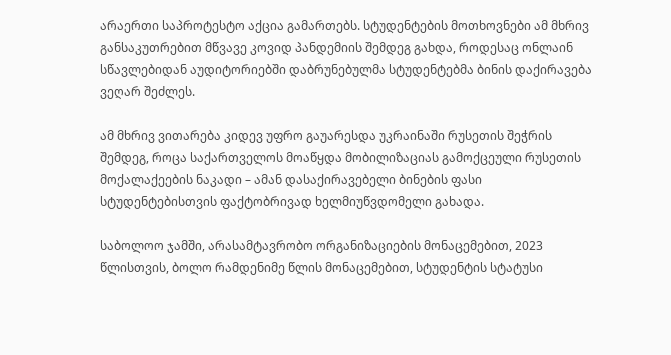არაერთი საპროტესტო აქცია გამართებს. სტუდენტების მოთხოვნები ამ მხრივ განსაკუთრებით მწვავე კოვიდ პანდემიის შემდეგ გახდა, როდესაც ონლაინ სწავლებიდან აუდიტორიებში დაბრუნებულმა სტუდენტებმა ბინის დაქირავება ვეღარ შეძლეს.

ამ მხრივ ვითარება კიდევ უფრო გაუარესდა უკრაინაში რუსეთის შეჭრის შემდეგ, როცა საქართველოს მოაწყდა მობილიზაციას გამოქცეული რუსეთის მოქალაქეების ნაკადი – ამან დასაქირავებელი ბინების ფასი სტუდენტებისთვის ფაქტობრივად ხელმიუწვდომელი გახადა.

საბოლოო ჯამში, არასამტავრობო ორგანიზაციების მონაცემებით, 2023 წლისთვის, ბოლო რამდენიმე წლის მონაცემებით, სტუდენტის სტატუსი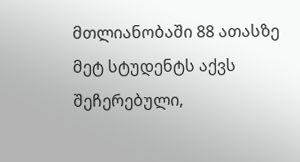მთლიანობაში 88 ათასზე მეტ სტუდენტს აქვს შეჩერებული,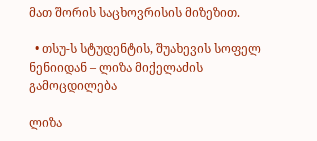მათ შორის საცხოვრისის მიზეზით.

  • თსუ-ს სტუდენტის, შუახევის სოფელ ნენიიდან – ლიზა მიქელაძის გამოცდილება

ლიზა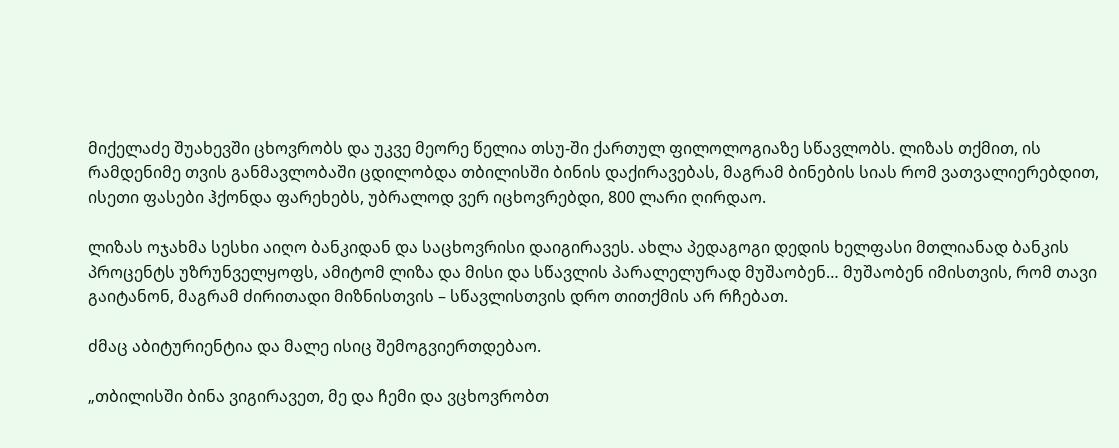მიქელაძე შუახევში ცხოვრობს და უკვე მეორე წელია თსუ-ში ქართულ ფილოლოგიაზე სწავლობს. ლიზას თქმით, ის რამდენიმე თვის განმავლობაში ცდილობდა თბილისში ბინის დაქირავებას, მაგრამ ბინების სიას რომ ვათვალიერებდით, ისეთი ფასები ჰქონდა ფარეხებს, უბრალოდ ვერ იცხოვრებდი, 800 ლარი ღირდაო.

ლიზას ოჯახმა სესხი აიღო ბანკიდან და საცხოვრისი დაიგირავეს. ახლა პედაგოგი დედის ხელფასი მთლიანად ბანკის პროცენტს უზრუნველყოფს, ამიტომ ლიზა და მისი და სწავლის პარალელურად მუშაობენ… მუშაობენ იმისთვის, რომ თავი გაიტანონ, მაგრამ ძირითადი მიზნისთვის – სწავლისთვის დრო თითქმის არ რჩებათ.

ძმაც აბიტურიენტია და მალე ისიც შემოგვიერთდებაო.

„თბილისში ბინა ვიგირავეთ, მე და ჩემი და ვცხოვრობთ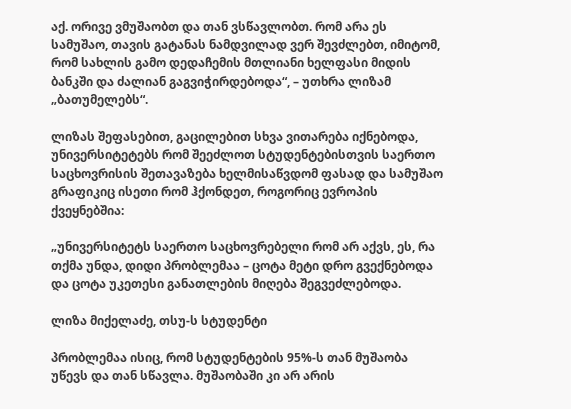აქ. ორივე ვმუშაობთ და თან ვსწავლობთ. რომ არა ეს სამუშაო, თავის გატანას ნამდვილად ვერ შევძლებთ, იმიტომ, რომ სახლის გამო დედაჩემის მთლიანი ხელფასი მიდის ბანკში და ძალიან გაგვიჭირდებოდა“, – უთხრა ლიზამ „ბათუმელებს“.

ლიზას შეფასებით, გაცილებით სხვა ვითარება იქნებოდა, უნივერსიტეტებს რომ შეეძლოთ სტუდენტებისთვის საერთო საცხოვრისის შეთავაზება ხელმისაწვდომ ფასად და სამუშაო გრაფიკიც ისეთი რომ ჰქონდეთ, როგორიც ევროპის ქვეყნებშია:

„უნივერსიტეტს საერთო საცხოვრებელი რომ არ აქვს, ეს, რა თქმა უნდა, დიდი პრობლემაა – ცოტა მეტი დრო გვექნებოდა და ცოტა უკეთესი განათლების მიღება შეგვეძლებოდა.

ლიზა მიქელაძე, თსუ-ს სტუდენტი

პრობლემაა ისიც, რომ სტუდენტების 95%-ს თან მუშაობა უწევს და თან სწავლა. მუშაობაში კი არ არის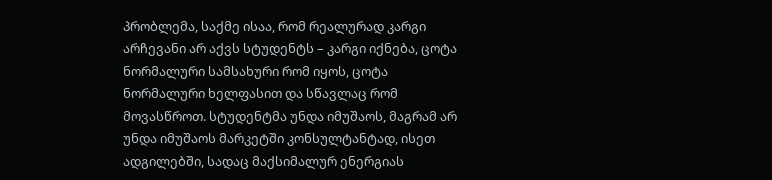პრობლემა, საქმე ისაა, რომ რეალურად კარგი არჩევანი არ აქვს სტუდენტს – კარგი იქნება, ცოტა ნორმალური სამსახური რომ იყოს, ცოტა ნორმალური ხელფასით და სწავლაც რომ მოვასწროთ. სტუდენტმა უნდა იმუშაოს, მაგრამ არ უნდა იმუშაოს მარკეტში კონსულტანტად, ისეთ ადგილებში, სადაც მაქსიმალურ ენერგიას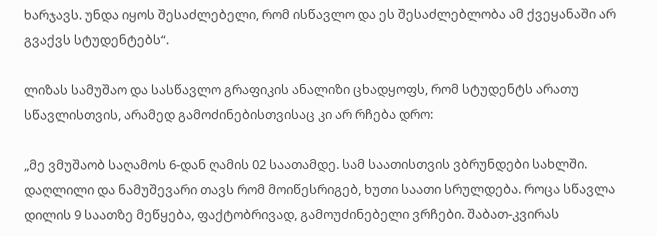ხარჯავს. უნდა იყოს შესაძლებელი, რომ ისწავლო და ეს შესაძლებლობა ამ ქვეყანაში არ გვაქვს სტუდენტებს“.

ლიზას სამუშაო და სასწავლო გრაფიკის ანალიზი ცხადყოფს, რომ სტუდენტს არათუ სწავლისთვის, არამედ გამოძინებისთვისაც კი არ რჩება დრო:

„მე ვმუშაობ საღამოს 6-დან ღამის 02 საათამდე. სამ საათისთვის ვბრუნდები სახლში. დაღლილი და ნამუშევარი თავს რომ მოიწესრიგებ, ხუთი საათი სრულდება. როცა სწავლა დილის 9 საათზე მეწყება, ფაქტობრივად, გამოუძინებელი ვრჩები. შაბათ-კვირას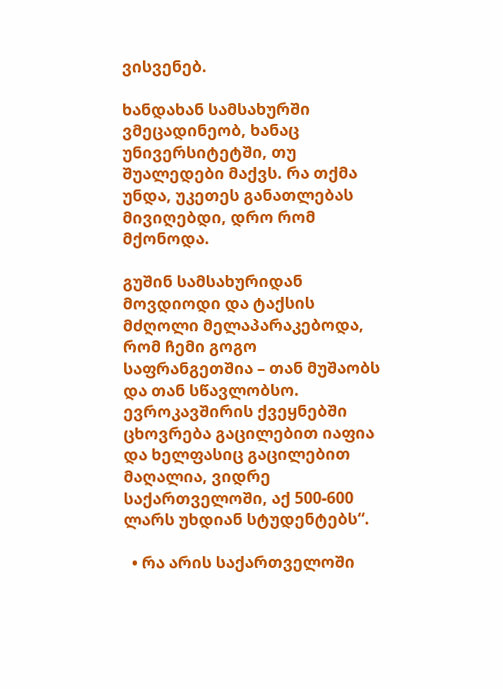ვისვენებ.

ხანდახან სამსახურში ვმეცადინეობ, ხანაც უნივერსიტეტში, თუ შუალედები მაქვს. რა თქმა უნდა, უკეთეს განათლებას მივიღებდი, დრო რომ მქონოდა.

გუშინ სამსახურიდან მოვდიოდი და ტაქსის მძღოლი მელაპარაკებოდა, რომ ჩემი გოგო საფრანგეთშია – თან მუშაობს და თან სწავლობსო. ევროკავშირის ქვეყნებში ცხოვრება გაცილებით იაფია და ხელფასიც გაცილებით მაღალია, ვიდრე საქართველოში, აქ 500-600 ლარს უხდიან სტუდენტებს“.

  • რა არის საქართველოში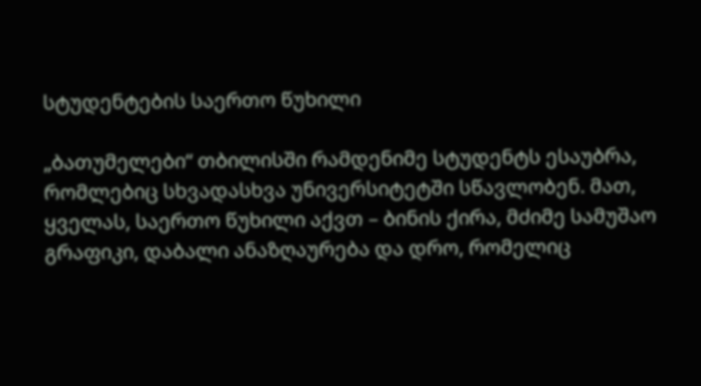სტუდენტების საერთო წუხილი

„ბათუმელები“ თბილისში რამდენიმე სტუდენტს ესაუბრა, რომლებიც სხვადასხვა უნივერსიტეტში სწავლობენ. მათ, ყველას, საერთო წუხილი აქვთ – ბინის ქირა, მძიმე სამუშაო გრაფიკი, დაბალი ანაზღაურება და დრო, რომელიც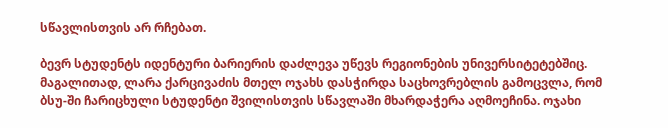სწავლისთვის არ რჩებათ.

ბევრ სტუდენტს იდენტური ბარიერის დაძლევა უწევს რეგიონების უნივერსიტეტებშიც. მაგალითად, ლარა ქარცივაძის მთელ ოჯახს დასჭირდა საცხოვრებლის გამოცვლა, რომ ბსუ-ში ჩარიცხული სტუდენტი შვილისთვის სწავლაში მხარდაჭერა აღმოეჩინა. ოჯახი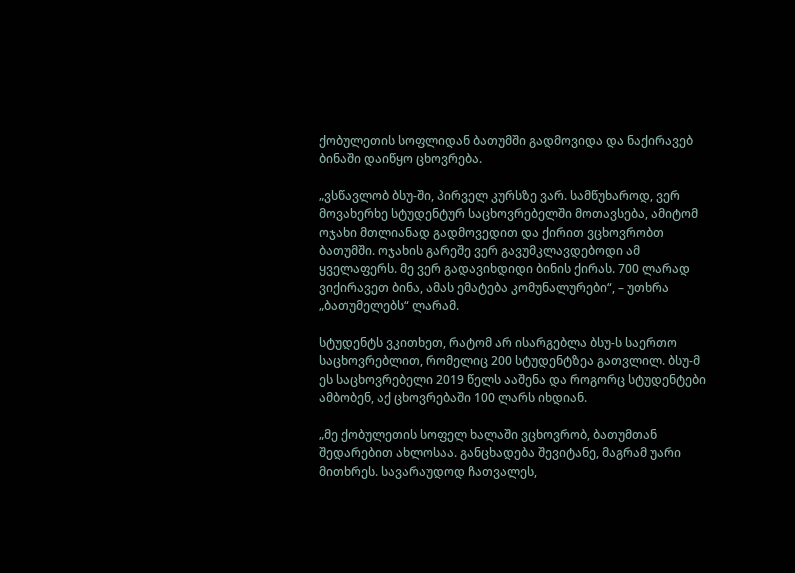ქობულეთის სოფლიდან ბათუმში გადმოვიდა და ნაქირავებ ბინაში დაიწყო ცხოვრება.

„ვსწავლობ ბსუ-ში, პირველ კურსზე ვარ. სამწუხაროდ, ვერ მოვახერხე სტუდენტურ საცხოვრებელში მოთავსება, ამიტომ ოჯახი მთლიანად გადმოვედით და ქირით ვცხოვრობთ ბათუმში. ოჯახის გარეშე ვერ გავუმკლავდებოდი ამ ყველაფერს. მე ვერ გადავიხდიდი ბინის ქირას. 700 ლარად ვიქირავეთ ბინა, ამას ემატება კომუნალურები“, – უთხრა „ბათუმელებს“ ლარამ.

სტუდენტს ვკითხეთ, რატომ არ ისარგებლა ბსუ-ს საერთო საცხოვრებლით, რომელიც 200 სტუდენტზეა გათვლილ. ბსუ-მ ეს საცხოვრებელი 2019 წელს ააშენა და როგორც სტუდენტები ამბობენ, აქ ცხოვრებაში 100 ლარს იხდიან.

„მე ქობულეთის სოფელ ხალაში ვცხოვრობ, ბათუმთან შედარებით ახლოსაა. განცხადება შევიტანე, მაგრამ უარი მითხრეს. სავარაუდოდ ჩათვალეს,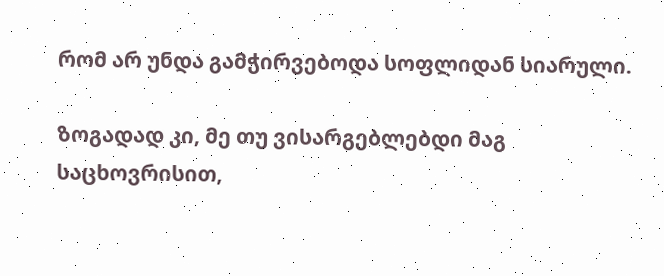რომ არ უნდა გამჭირვებოდა სოფლიდან სიარული.

ზოგადად კი, მე თუ ვისარგებლებდი მაგ საცხოვრისით,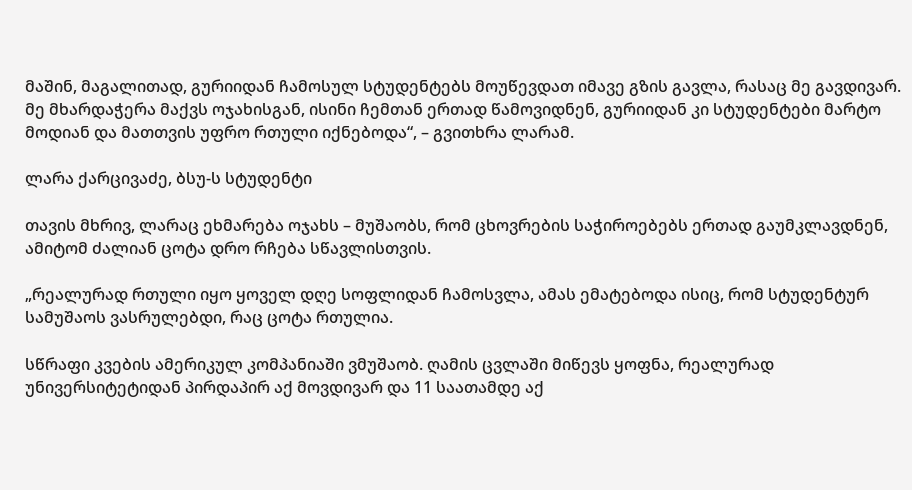მაშინ, მაგალითად, გურიიდან ჩამოსულ სტუდენტებს მოუწევდათ იმავე გზის გავლა, რასაც მე გავდივარ. მე მხარდაჭერა მაქვს ოჯახისგან, ისინი ჩემთან ერთად წამოვიდნენ, გურიიდან კი სტუდენტები მარტო მოდიან და მათთვის უფრო რთული იქნებოდა“, – გვითხრა ლარამ.

ლარა ქარცივაძე, ბსუ-ს სტუდენტი

თავის მხრივ, ლარაც ეხმარება ოჯახს – მუშაობს, რომ ცხოვრების საჭიროებებს ერთად გაუმკლავდნენ, ამიტომ ძალიან ცოტა დრო რჩება სწავლისთვის.

„რეალურად რთული იყო ყოველ დღე სოფლიდან ჩამოსვლა, ამას ემატებოდა ისიც, რომ სტუდენტურ სამუშაოს ვასრულებდი, რაც ცოტა რთულია.

სწრაფი კვების ამერიკულ კომპანიაში ვმუშაობ. ღამის ცვლაში მიწევს ყოფნა, რეალურად უნივერსიტეტიდან პირდაპირ აქ მოვდივარ და 11 საათამდე აქ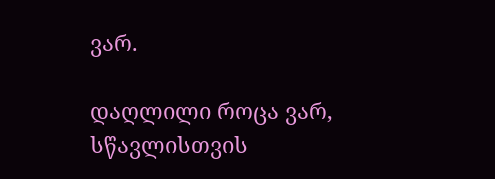ვარ.

დაღლილი როცა ვარ, სწავლისთვის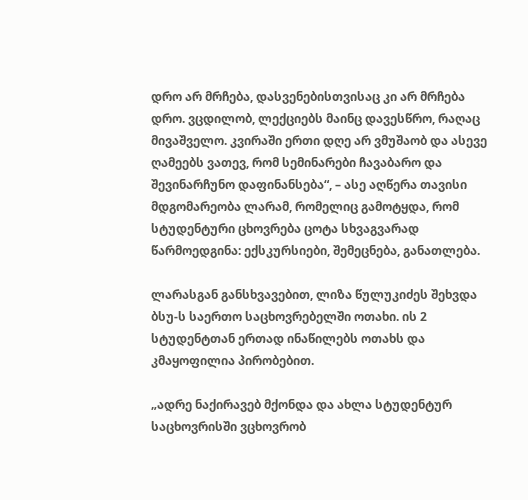დრო არ მრჩება, დასვენებისთვისაც კი არ მრჩება დრო. ვცდილობ, ლექციებს მაინც დავესწრო, რაღაც მივაშველო. კვირაში ერთი დღე არ ვმუშაობ და ასევე ღამეებს ვათევ, რომ სემინარები ჩავაბარო და შევინარჩუნო დაფინანსება“, – ასე აღწერა თავისი მდგომარეობა ლარამ, რომელიც გამოტყდა, რომ სტუდენტური ცხოვრება ცოტა სხვაგვარად წარმოედგინა: ექსკურსიები, შემეცნება, განათლება.

ლარასგან განსხვავებით, ლიზა წულუკიძეს შეხვდა ბსუ-ს საერთო საცხოვრებელში ოთახი. ის 2 სტუდენტთან ერთად ინაწილებს ოთახს და კმაყოფილია პირობებით.

„ადრე ნაქირავებ მქონდა და ახლა სტუდენტურ საცხოვრისში ვცხოვრობ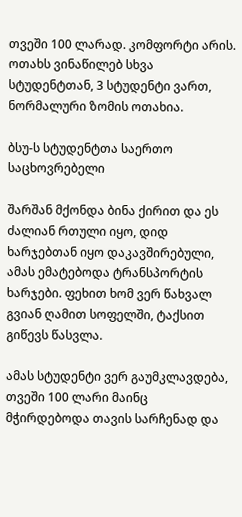თვეში 100 ლარად. კომფორტი არის. ოთახს ვინაწილებ სხვა სტუდენტთან, 3 სტუდენტი ვართ, ნორმალური ზომის ოთახია.

ბსუ-ს სტუდენტთა საერთო საცხოვრებელი

შარშან მქონდა ბინა ქირით და ეს ძალიან რთული იყო, დიდ ხარჯებთან იყო დაკავშირებული, ამას ემატებოდა ტრანსპორტის ხარჯები. ფეხით ხომ ვერ წახვალ გვიან ღამით სოფელში, ტაქსით გიწევს წასვლა.

ამას სტუდენტი ვერ გაუმკლავდება, თვეში 100 ლარი მაინც მჭირდებოდა თავის სარჩენად და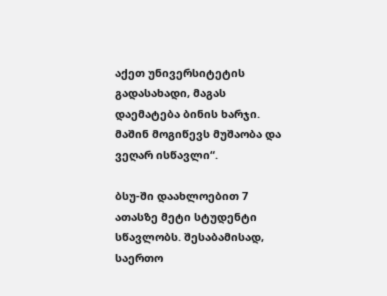აქეთ უნივერსიტეტის გადასახადი, მაგას დაემატება ბინის ხარჯი. მაშინ მოგიწევს მუშაობა და ვეღარ ისწავლი“.

ბსუ-ში დაახლოებით 7 ათასზე მეტი სტუდენტი სწავლობს. შესაბამისად, საერთო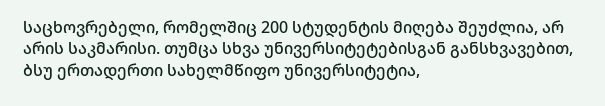საცხოვრებელი, რომელშიც 200 სტუდენტის მიღება შეუძლია, არ არის საკმარისი. თუმცა სხვა უნივერსიტეტებისგან განსხვავებით, ბსუ ერთადერთი სახელმწიფო უნივერსიტეტია,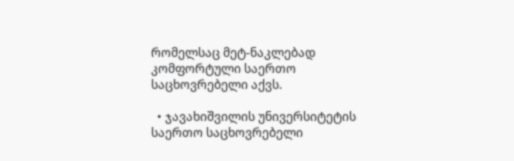რომელსაც მეტ-ნაკლებად კომფორტული საერთო საცხოვრებელი აქვს.

  • ჯავახიშვილის უნივერსიტეტის საერთო საცხოვრებელი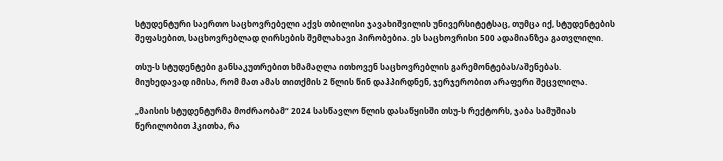სტუდენტური საერთო საცხოვრებელი აქვს თბილისი ჯავახიშვილის უნივერსიტეტსაც, თუმცა იქ, სტუდენტების შეფასებით, საცხოვრებლად ღირსების შემლახავი პირობებია. ეს საცხოვრისი 500 ადამიანზეა გათვლილი.

თსუ-ს სტუდენტები განსაკუთრებით ხმამაღლა ითხოვენ საცხოვრებლის გარემონტებას/აშენებას. მიუხედავად იმისა, რომ მათ ამას თითქმის 2 წლის წინ დაჰპირდნენ, ჯერჯერობით არაფერი შეცვლილა.

„მაისის სტუდენტურმა მოძრაობამ“ 2024 სასწავლო წლის დასაწყისში თსუ-ს რექტორს, ჯაბა სამუშიას წერილობით ჰკითხა, რა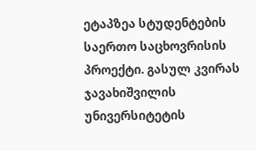ეტაპზეა სტუდენტების საერთო საცხოვრისის პროექტი. გასულ კვირას ჯავახიშვილის უნივერსიტეტის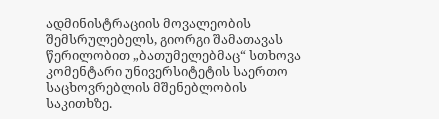ადმინისტრაციის მოვალეობის შემსრულებელს, გიორგი შამათავას წერილობით „ბათუმელებმაც“ სთხოვა კომენტარი უნივერსიტეტის საერთო საცხოვრებლის მშენებლობის საკითხზე.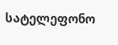სატელეფონო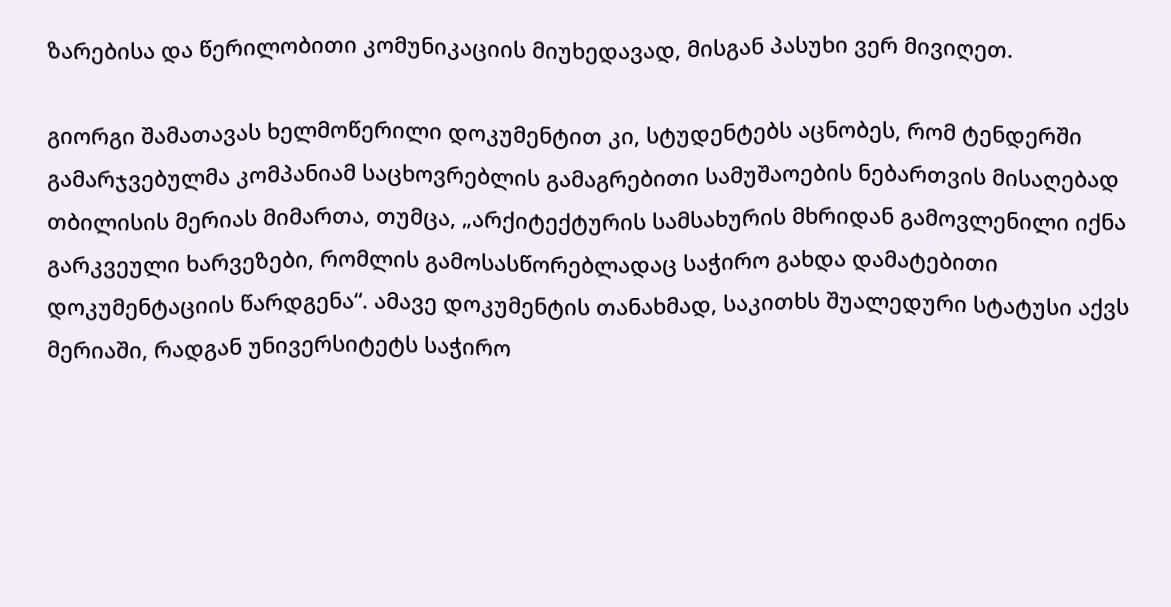ზარებისა და წერილობითი კომუნიკაციის მიუხედავად, მისგან პასუხი ვერ მივიღეთ.

გიორგი შამათავას ხელმოწერილი დოკუმენტით კი, სტუდენტებს აცნობეს, რომ ტენდერში გამარჯვებულმა კომპანიამ საცხოვრებლის გამაგრებითი სამუშაოების ნებართვის მისაღებად თბილისის მერიას მიმართა, თუმცა, „არქიტექტურის სამსახურის მხრიდან გამოვლენილი იქნა გარკვეული ხარვეზები, რომლის გამოსასწორებლადაც საჭირო გახდა დამატებითი დოკუმენტაციის წარდგენა“. ამავე დოკუმენტის თანახმად, საკითხს შუალედური სტატუსი აქვს მერიაში, რადგან უნივერსიტეტს საჭირო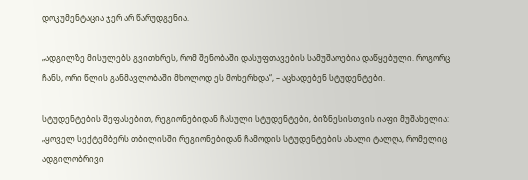დოკუმენტაცია ჯერ არ წარუდგენია.

„ადგილზე მისულებს გვითხრეს, რომ შენობაში დასუფთავების სამუშაოებია დაწყებული. როგორც ჩანს, ორი წლის განმავლობაში მხოლოდ ეს მოხერხდა“, – აცხადებენ სტუდენტები.

სტუდენტების შეფასებით, რეგიონებიდან ჩასული სტუდენტები, ბიზნესისთვის იაფი მუშახელია: „ყოველ სექტემბერს თბილისში რეგიონებიდან ჩამოდის სტუდენტების ახალი ტალღა, რომელიც ადგილობრივი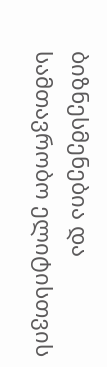ბიზნესმენებია და სამთავრობო ელიტისთვის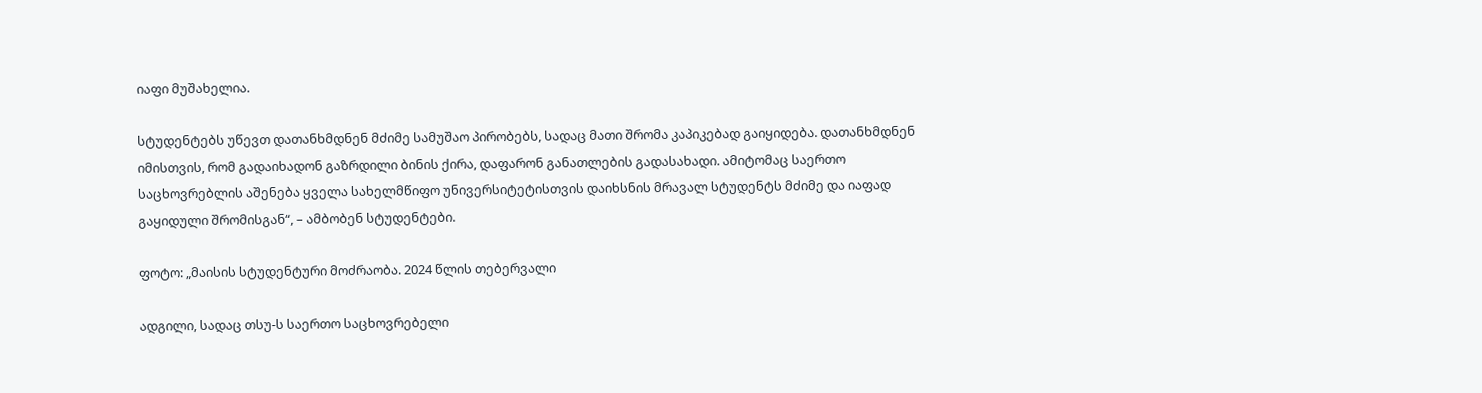იაფი მუშახელია.

სტუდენტებს უწევთ დათანხმდნენ მძიმე სამუშაო პირობებს, სადაც მათი შრომა კაპიკებად გაიყიდება. დათანხმდნენ იმისთვის, რომ გადაიხადონ გაზრდილი ბინის ქირა, დაფარონ განათლების გადასახადი. ამიტომაც საერთო საცხოვრებლის აშენება ყველა სახელმწიფო უნივერსიტეტისთვის დაიხსნის მრავალ სტუდენტს მძიმე და იაფად გაყიდული შრომისგან“, – ამბობენ სტუდენტები.

ფოტო: „მაისის სტუდენტური მოძრაობა. 2024 წლის თებერვალი

ადგილი, სადაც თსუ-ს საერთო საცხოვრებელი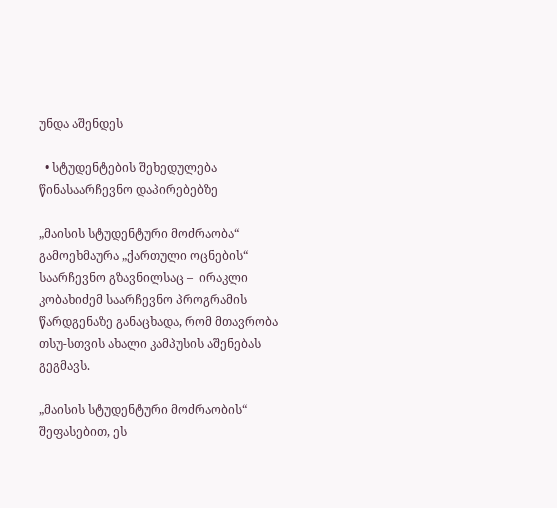უნდა აშენდეს

  • სტუდენტების შეხედულება წინასაარჩევნო დაპირებებზე

„მაისის სტუდენტური მოძრაობა“ გამოეხმაურა „ქართული ოცნების“ საარჩევნო გზავნილსაც –  ირაკლი კობახიძემ საარჩევნო პროგრამის წარდგენაზე განაცხადა, რომ მთავრობა თსუ-სთვის ახალი კამპუსის აშენებას გეგმავს.

„მაისის სტუდენტური მოძრაობის“ შეფასებით, ეს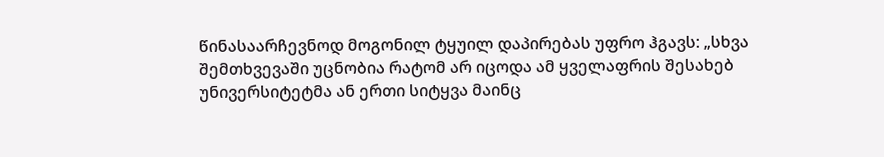წინასაარჩევნოდ მოგონილ ტყუილ დაპირებას უფრო ჰგავს: „სხვა შემთხვევაში უცნობია რატომ არ იცოდა ამ ყველაფრის შესახებ უნივერსიტეტმა ან ერთი სიტყვა მაინც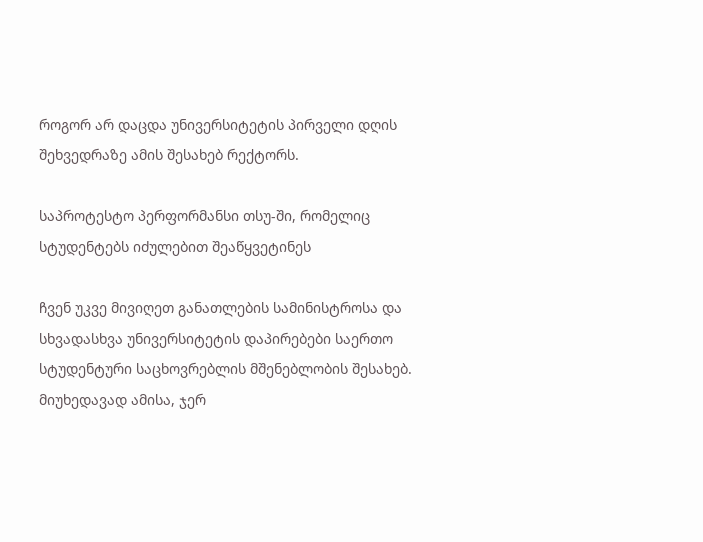როგორ არ დაცდა უნივერსიტეტის პირველი დღის შეხვედრაზე ამის შესახებ რექტორს.

საპროტესტო პერფორმანსი თსუ-ში, რომელიც სტუდენტებს იძულებით შეაწყვეტინეს

ჩვენ უკვე მივიღეთ განათლების სამინისტროსა და სხვადასხვა უნივერსიტეტის დაპირებები საერთო სტუდენტური საცხოვრებლის მშენებლობის შესახებ. მიუხედავად ამისა, ჯერ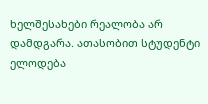ხელშესახები რეალობა არ დამდგარა. ათასობით სტუდენტი ელოდება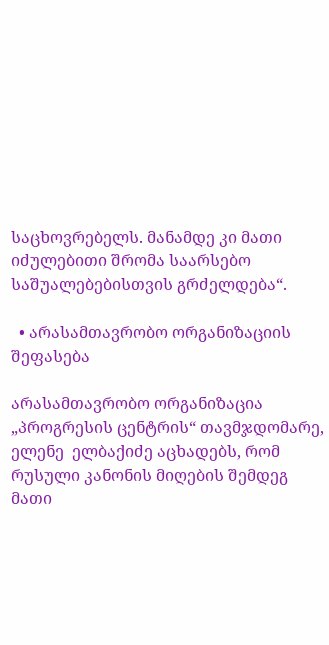საცხოვრებელს. მანამდე კი მათი იძულებითი შრომა საარსებო საშუალებებისთვის გრძელდება“.

  • არასამთავრობო ორგანიზაციის შეფასება

არასამთავრობო ორგანიზაცია „პროგრესის ცენტრის“ თავმჯდომარე, ელენე  ელბაქიძე აცხადებს, რომ რუსული კანონის მიღების შემდეგ მათი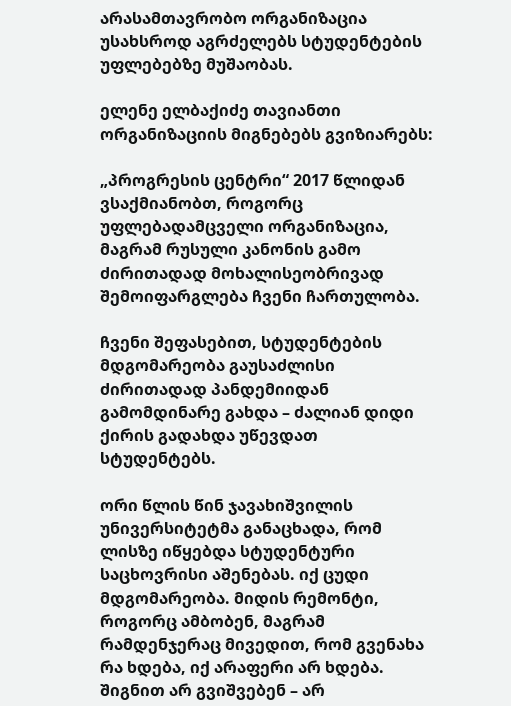არასამთავრობო ორგანიზაცია უსახსროდ აგრძელებს სტუდენტების უფლებებზე მუშაობას.

ელენე ელბაქიძე თავიანთი ორგანიზაციის მიგნებებს გვიზიარებს:

„პროგრესის ცენტრი“ 2017 წლიდან ვსაქმიანობთ, როგორც უფლებადამცველი ორგანიზაცია, მაგრამ რუსული კანონის გამო ძირითადად მოხალისეობრივად შემოიფარგლება ჩვენი ჩართულობა.

ჩვენი შეფასებით, სტუდენტების მდგომარეობა გაუსაძლისი ძირითადად პანდემიიდან გამომდინარე გახდა – ძალიან დიდი ქირის გადახდა უწევდათ სტუდენტებს.

ორი წლის წინ ჯავახიშვილის უნივერსიტეტმა განაცხადა, რომ ლისზე იწყებდა სტუდენტური საცხოვრისი აშენებას. იქ ცუდი მდგომარეობა. მიდის რემონტი, როგორც ამბობენ, მაგრამ რამდენჯერაც მივედით, რომ გვენახა რა ხდება, იქ არაფერი არ ხდება. შიგნით არ გვიშვებენ – არ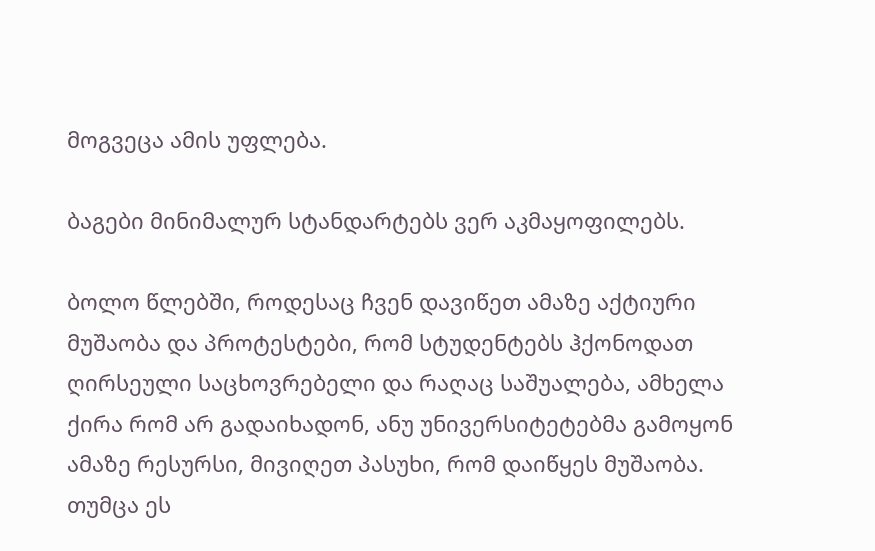მოგვეცა ამის უფლება.

ბაგები მინიმალურ სტანდარტებს ვერ აკმაყოფილებს.

ბოლო წლებში, როდესაც ჩვენ დავიწეთ ამაზე აქტიური მუშაობა და პროტესტები, რომ სტუდენტებს ჰქონოდათ ღირსეული საცხოვრებელი და რაღაც საშუალება, ამხელა ქირა რომ არ გადაიხადონ, ანუ უნივერსიტეტებმა გამოყონ ამაზე რესურსი, მივიღეთ პასუხი, რომ დაიწყეს მუშაობა. თუმცა ეს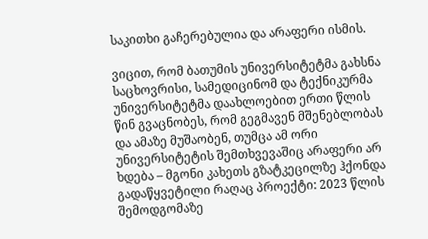საკითხი გაჩერებულია და არაფერი ისმის.

ვიცით, რომ ბათუმის უნივერსიტეტმა გახსნა საცხოვრისი, სამედიცინომ და ტექნიკურმა უნივერსიტეტმა დაახლოებით ერთი წლის წინ გვაცნობეს, რომ გეგმავენ მშენებლობას და ამაზე მუშაობენ, თუმცა ამ ორი უნივერსიტეტის შემთხვევაშიც არაფერი არ ხდება – მგონი კახეთს გზატკეცილზე ჰქონდა გადაწყვეტილი რაღაც პროექტი: 2023 წლის შემოდგომაზე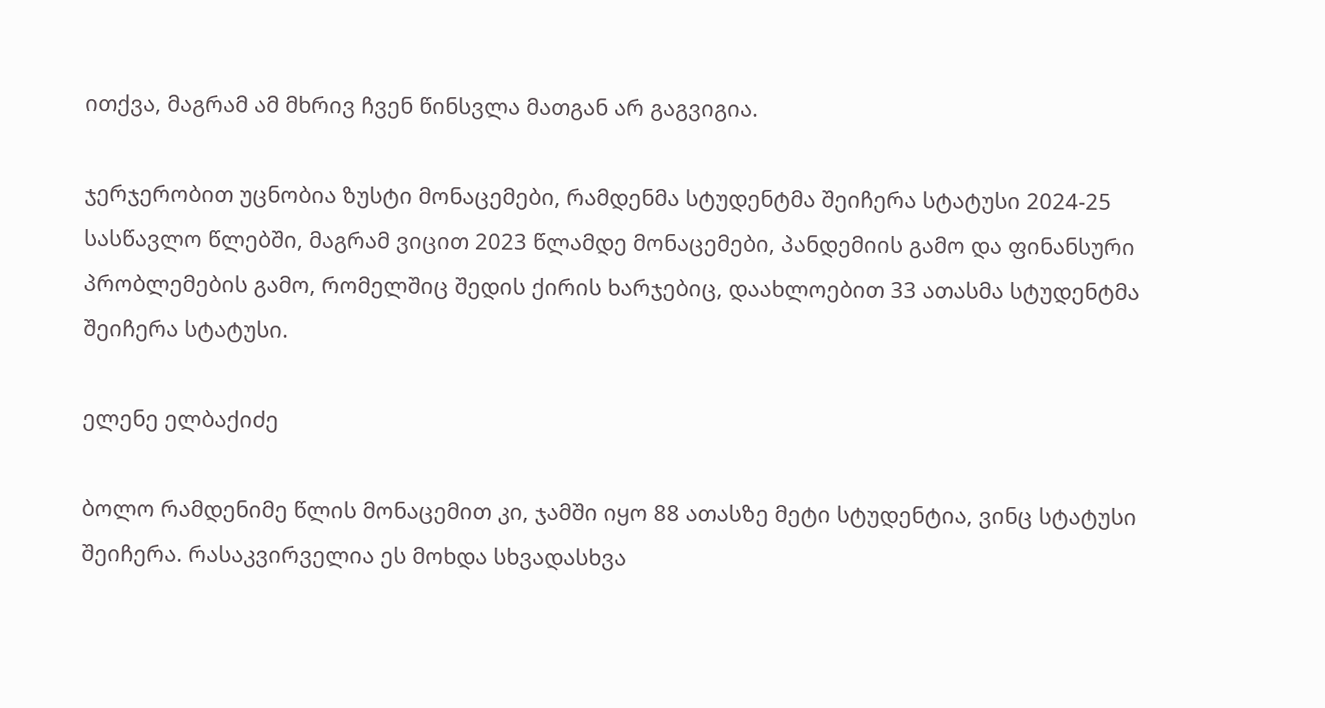ითქვა, მაგრამ ამ მხრივ ჩვენ წინსვლა მათგან არ გაგვიგია.

ჯერჯერობით უცნობია ზუსტი მონაცემები, რამდენმა სტუდენტმა შეიჩერა სტატუსი 2024-25 სასწავლო წლებში, მაგრამ ვიცით 2023 წლამდე მონაცემები, პანდემიის გამო და ფინანსური პრობლემების გამო, რომელშიც შედის ქირის ხარჯებიც, დაახლოებით 33 ათასმა სტუდენტმა შეიჩერა სტატუსი.

ელენე ელბაქიძე

ბოლო რამდენიმე წლის მონაცემით კი, ჯამში იყო 88 ათასზე მეტი სტუდენტია, ვინც სტატუსი შეიჩერა. რასაკვირველია ეს მოხდა სხვადასხვა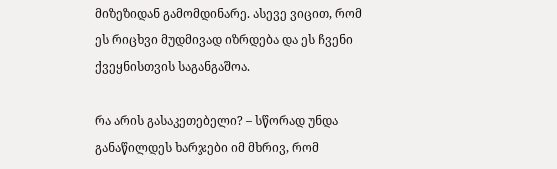მიზეზიდან გამომდინარე. ასევე ვიცით, რომ ეს რიცხვი მუდმივად იზრდება და ეს ჩვენი ქვეყნისთვის საგანგაშოა.

რა არის გასაკეთებელი? – სწორად უნდა განაწილდეს ხარჯები იმ მხრივ, რომ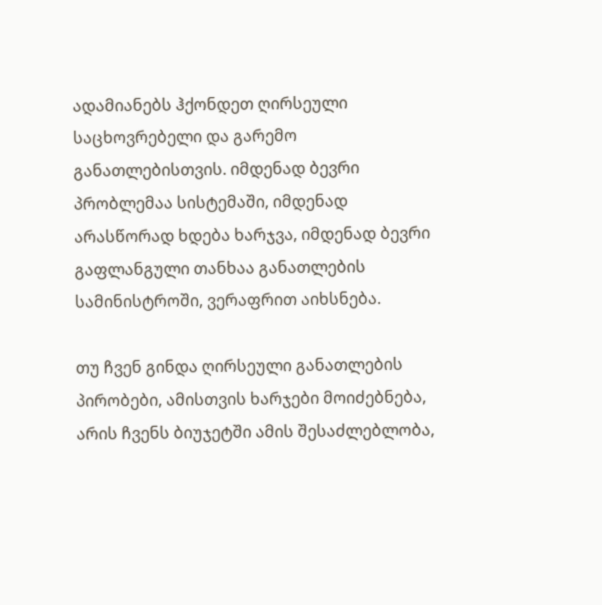ადამიანებს ჰქონდეთ ღირსეული საცხოვრებელი და გარემო განათლებისთვის. იმდენად ბევრი პრობლემაა სისტემაში, იმდენად არასწორად ხდება ხარჯვა, იმდენად ბევრი გაფლანგული თანხაა განათლების სამინისტროში, ვერაფრით აიხსნება.

თუ ჩვენ გინდა ღირსეული განათლების პირობები, ამისთვის ხარჯები მოიძებნება, არის ჩვენს ბიუჯეტში ამის შესაძლებლობა,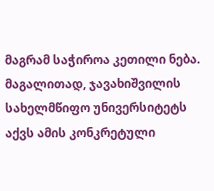მაგრამ საჭიროა კეთილი ნება. მაგალითად, ჯავახიშვილის სახელმწიფო უნივერსიტეტს აქვს ამის კონკრეტული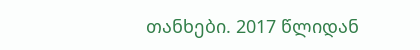თანხები. 2017 წლიდან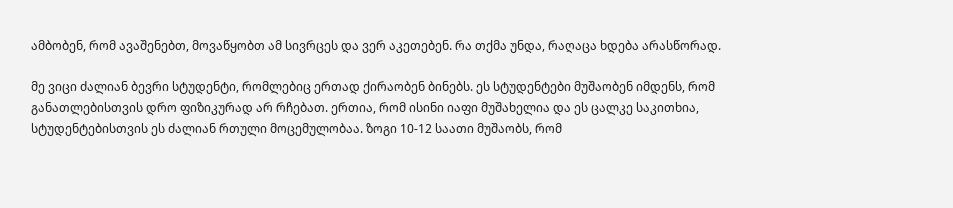ამბობენ, რომ ავაშენებთ, მოვაწყობთ ამ სივრცეს და ვერ აკეთებენ. რა თქმა უნდა, რაღაცა ხდება არასწორად.

მე ვიცი ძალიან ბევრი სტუდენტი, რომლებიც ერთად ქირაობენ ბინებს. ეს სტუდენტები მუშაობენ იმდენს, რომ განათლებისთვის დრო ფიზიკურად არ რჩებათ. ერთია, რომ ისინი იაფი მუშახელია და ეს ცალკე საკითხია, სტუდენტებისთვის ეს ძალიან რთული მოცემულობაა. ზოგი 10-12 საათი მუშაობს, რომ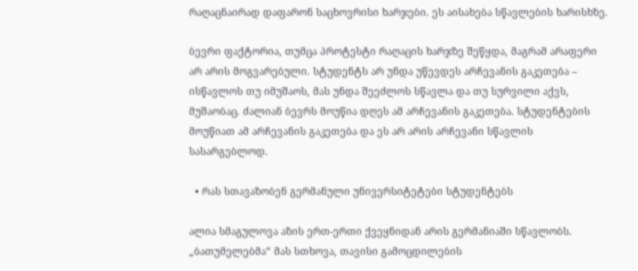რაღაცნაირად დაფარონ საცხოვრისი ხარჯები. ეს აისახება სწავლების ხარისხზე.

ბევრი ფაქტორია, თუმცა პროტესტი რაღაცის ხარჯზე შეწყდა, მაგრამ არაფერი არ არის მოგვარებული. სტუდენტს არ უნდა უწევდეს არჩევანის გაკეთება – ისწავლოს თუ იმუშაოს, მას უნდა შეეძლოს სწავლა და თუ სურვილი აქვს, მუშაობაც. ძალიან ბევრს მოუწია დღეს ამ არჩევანის გაკეთება. სტუდენტების მოუწიათ ამ არჩევანის გაკეთება და ეს არ არის არჩევანი სწავლის სასარგებლოდ.

  • რას სთავაზობენ გერმანული უნივერსიტეტები სტუდენტებს

ალია სმაგულოვა აზის ერთ-ერთი ქვეყნიდან არის გერმანიაში სწავლობს. „ბათუმელებმა“ მას სთხოვა, თავისი გამოცდილების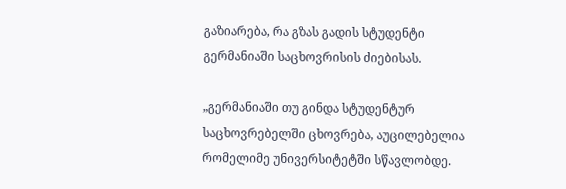გაზიარება, რა გზას გადის სტუდენტი გერმანიაში საცხოვრისის ძიებისას.

„გერმანიაში თუ გინდა სტუდენტურ საცხოვრებელში ცხოვრება, აუცილებელია რომელიმე უნივერსიტეტში სწავლობდე.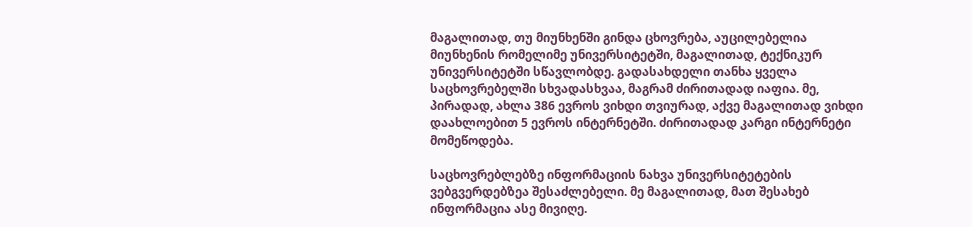მაგალითად, თუ მიუნხენში გინდა ცხოვრება, აუცილებელია მიუნხენის რომელიმე უნივერსიტეტში, მაგალითად, ტექნიკურ უნივერსიტეტში სწავლობდე. გადასახდელი თანხა ყველა საცხოვრებელში სხვადასხვაა, მაგრამ ძირითადად იაფია. მე, პირადად, ახლა 386 ევროს ვიხდი თვიურად, აქვე მაგალითად ვიხდი დაახლოებით 5 ევროს ინტერნეტში. ძირითადად კარგი ინტერნეტი მომეწოდება.

საცხოვრებლებზე ინფორმაციის ნახვა უნივერსიტეტების ვებგვერდებზეა შესაძლებელი. მე მაგალითად, მათ შესახებ ინფორმაცია ასე მივიღე.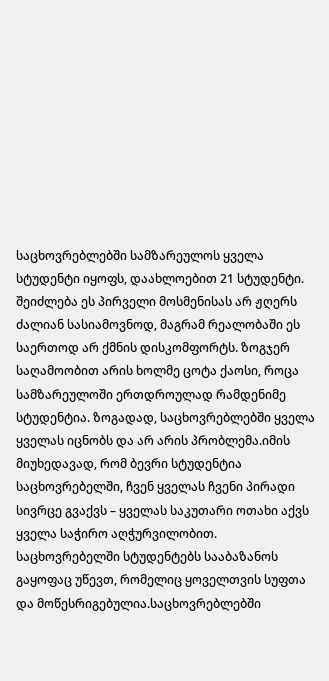საცხოვრებლებში სამზარეულოს ყველა სტუდენტი იყოფს, დაახლოებით 21 სტუდენტი. შეიძლება ეს პირველი მოსმენისას არ ჟღერს ძალიან სასიამოვნოდ, მაგრამ რეალობაში ეს საერთოდ არ ქმნის დისკომფორტს. ზოგჯერ საღამოობით არის ხოლმე ცოტა ქაოსი, როცა სამზარეულოში ერთდროულად რამდენიმე სტუდენტია. ზოგადად, საცხოვრებლებში ყველა ყველას იცნობს და არ არის პრობლემა.იმის მიუხედავად, რომ ბევრი სტუდენტია საცხოვრებელში, ჩვენ ყველას ჩვენი პირადი სივრცე გვაქვს – ყველას საკუთარი ოთახი აქვს ყველა საჭირო აღჭურვილობით. საცხოვრებელში სტუდენტებს სააბაზანოს გაყოფაც უწევთ, რომელიც ყოველთვის სუფთა და მოწესრიგებულია.საცხოვრებლებში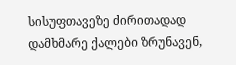სისუფთავეზე ძირითადად დამხმარე ქალები ზრუნავენ,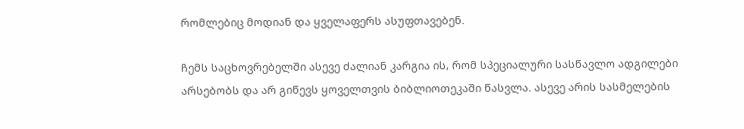რომლებიც მოდიან და ყველაფერს ასუფთავებენ.

ჩემს საცხოვრებელში ასევე ძალიან კარგია ის, რომ სპეციალური სასწავლო ადგილები არსებობს და არ გიწევს ყოველთვის ბიბლიოთეკაში წასვლა. ასევე არის სასმელების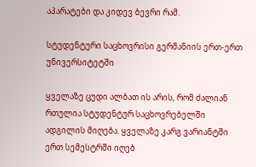აპარატები და კიდევ ბევრი რამ.

სტუდენტური საცხოვრისი გერმანიის ერთ-ერთ უნივერსიტეტში

ყველაზე ცუდი ალბათ ის არის, რომ ძალიან რთულია სტუდენტურ საცხოვრებელში ადგილის მიღება. ყველაზე კარგ ვარიანტში ერთ სემესტრში იღებ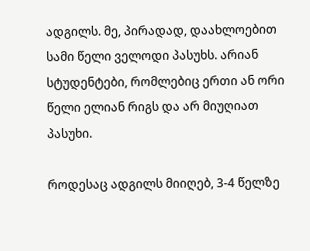ადგილს. მე, პირადად, დაახლოებით სამი წელი ველოდი პასუხს. არიან სტუდენტები, რომლებიც ერთი ან ორი წელი ელიან რიგს და არ მიუღიათ პასუხი.

როდესაც ადგილს მიიღებ, 3-4 წელზე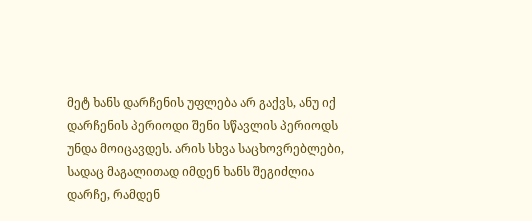მეტ ხანს დარჩენის უფლება არ გაქვს, ანუ იქ დარჩენის პერიოდი შენი სწავლის პერიოდს უნდა მოიცავდეს. არის სხვა საცხოვრებლები, სადაც მაგალითად იმდენ ხანს შეგიძლია დარჩე, რამდენ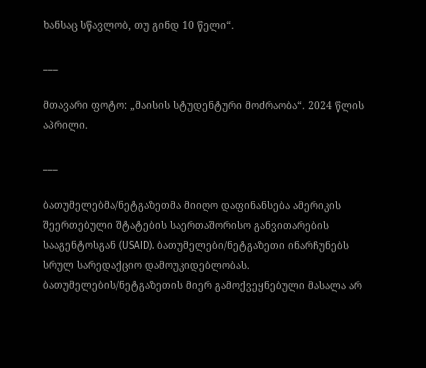ხანსაც სწავლობ, თუ გინდ 10 წელი“.

___

მთავარი ფოტო: „მაისის სტუდენტური მოძრაობა“. 2024 წლის აპრილი.

___

ბათუმელებმა/ნეტგაზეთმა მიიღო დაფინანსება ამერიკის შეერთებული შტატების საერთაშორისო განვითარების სააგენტოსგან (USAID). ბათუმელები/ნეტგაზეთი ინარჩუნებს სრულ სარედაქციო დამოუკიდებლობას. ბათუმელების/ნეტგაზეთის მიერ გამოქვეყნებული მასალა არ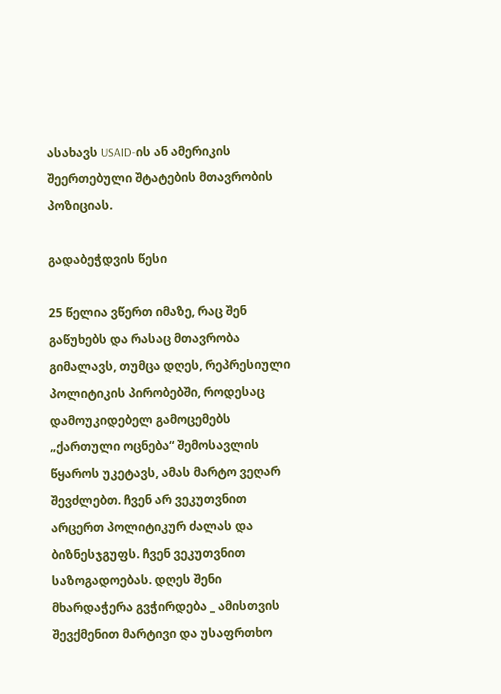ასახავს USAID-ის ან ამერიკის შეერთებული შტატების მთავრობის პოზიციას.

გადაბეჭდვის წესი

25 წელია ვწერთ იმაზე, რაც შენ გაწუხებს და რასაც მთავრობა გიმალავს, თუმცა დღეს, რეპრესიული პოლიტიკის პირობებში, როდესაც დამოუკიდებელ გამოცემებს „ქართული ოცნება“ შემოსავლის წყაროს უკეტავს, ამას მარტო ვეღარ შევძლებთ. ჩვენ არ ვეკუთვნით არცერთ პოლიტიკურ ძალას და ბიზნესჯგუფს. ჩვენ ვეკუთვნით საზოგადოებას. დღეს შენი მხარდაჭერა გვჭირდება _ ამისთვის შევქმენით მარტივი და უსაფრთხო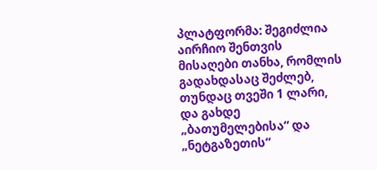პლატფორმა: შეგიძლია აირჩიო შენთვის მისაღები თანხა, რომლის გადახდასაც შეძლებ, თუნდაც თვეში 1 ლარი, და გახდე „ბათუმელებისა“ და „ნეტგაზეთის“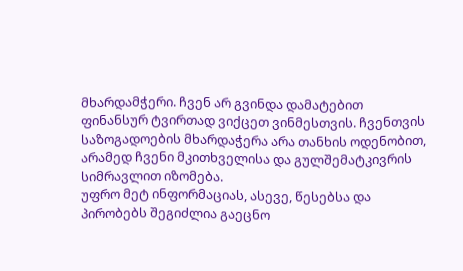მხარდამჭერი. ჩვენ არ გვინდა დამატებით ფინანსურ ტვირთად ვიქცეთ ვინმესთვის. ჩვენთვის საზოგადოების მხარდაჭერა არა თანხის ოდენობით, არამედ ჩვენი მკითხველისა და გულშემატკივრის სიმრავლით იზომება.
უფრო მეტ ინფორმაციას, ასევე, წესებსა და პირობებს შეგიძლია გაეცნო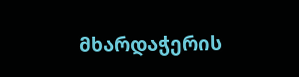მხარდაჭერის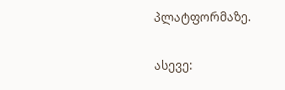პლატფორმაზე.

ასევე: